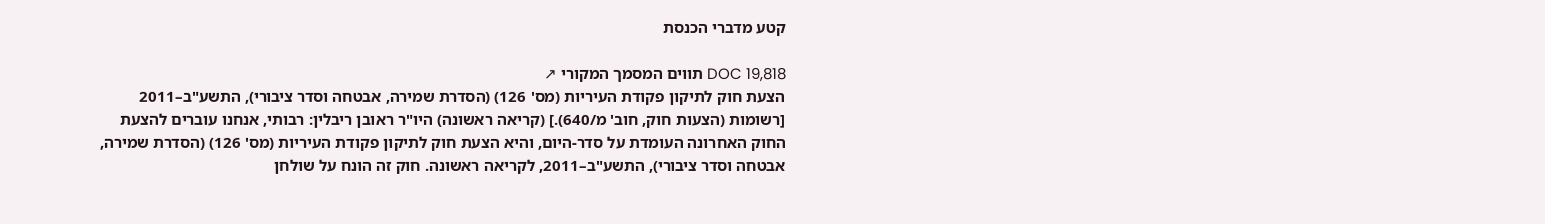קטע מדברי הכנסת

DOC 19,818 תווים המסמך המקורי ↗
הצעת חוק לתיקון פקודת העיריות (מס' 126) (הסדרת שמירה, אבטחה וסדר ציבורי), התשע"ב–2011 [רשומות (הצעות חוק, חוב' מ/640).] (קריאה ראשונה) היו"ר ראובן ריבלין: רבותי, אנחנו עוברים להצעת החוק האחרונה העומדת על סדר-היום, והיא הצעת חוק לתיקון פקודת העיריות (מס' 126) (הסדרת שמירה, אבטחה וסדר ציבורי), התשע"ב–2011, לקריאה ראשונה. חוק זה הונח על שולחן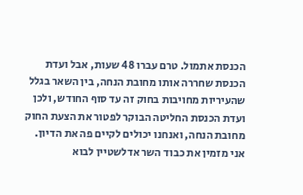הכנסת אתמול. טרם עברו 48 שעות, אבל ועדת הכנסת שחררה אותו מחובת הנחה, בין השאר בגלל שהעיריות מחויבות בחוק זה עד סוף החודש, ולכן ועדת הכנסת החליטה הבוקר לפטור את הצעת החוק מחובת הנחה, ואנחנו יכולים לקיים פה את הדיון. אני מזמין את כבוד השר אדלשטיין לבוא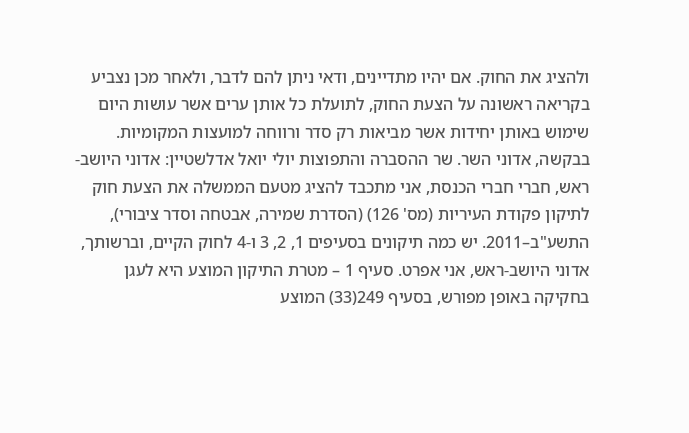ולהציג את החוק. אם יהיו מתדיינים, ודאי ניתן להם לדבר, ולאחר מכן נצביע בקריאה ראשונה על הצעת החוק, לתועלת כל אותן ערים אשר עושות היום שימוש באותן יחידות אשר מביאות רק סדר ורווחה למועצות המקומיות. בבקשה, אדוני השר. שר ההסברה והתפוצות יולי יואל אדלשטיין: אדוני היושב-ראש, חברי חברי הכנסת, אני מתכבד להציג מטעם הממשלה את הצעת חוק לתיקון פקודת העיריות (מס' 126) (הסדרת שמירה, אבטחה וסדר ציבורי), התשע"ב–2011. יש כמה תיקונים בסעיפים 1, 2, 3 ו-4 לחוק הקיים, וברשותך, אדוני היושב-ראש, אני אפרט. סעיף 1 – מטרת התיקון המוצע היא לעגן בחקיקה באופן מפורש, בסעיף 249(33) המוצע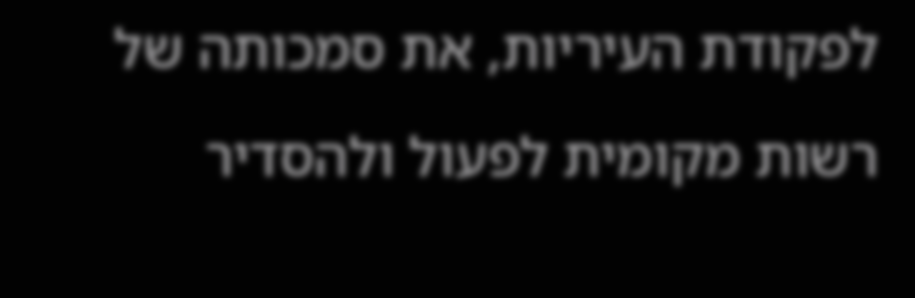לפקודת העיריות, את סמכותה של רשות מקומית לפעול ולהסדיר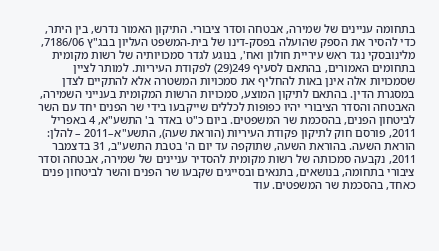בתחומה עניינים של שמירה, אבטחה וסדר ציבורי. התיקון האמור נדרש, בין היתר, כדי להסיר את הספק שהועלה בפסק-דינו של בית-המשפט העליון בבג"ץ 7186/06, מלינובסקי נגד ראש עיריית חולון ואח', בנוגע לגדר סמכויותיה של רשות מקומית בתחומים האמורים, בהתאם לסעיף 249(29) לפקודת העיריות. למותר לציין שסמכויות אלה אינן באות להחליף את סמכויות המשטרה אלא להתקיים לצדן במסגרת הדין. בהתאם לתיקון המוצע, סמכויות הרשות המקומית בענייני השמירה, האבטחה והסדר הציבורי יהיו כפופות לכללים שייקבעו בידי שר הפנים יחד עם השר לביטחון הפנים, בהסכמת שר המשפטים. ביום כ"ט באדר ב' התשע"א, 4 באפריל 2011, פורסם חוק לתיקון פקודת העיריות (הוראת שעה), התשע"א–2011 – להלן: הוראת השעה. בהוראת השעה, שתוקפה עד יום ה' בטבת התשע"ב, 31 בדצמבר 2011, נקבעה סמכותה של רשות מקומית להסדיר עניינים של שמירה, אבטחה וסדר ציבורי בתחומה, בנושאים, בתנאים ובסייגים שקבעו שר הפנים והשר לביטחון פנים כאחד, בהסכמת שר המשפטים. עוד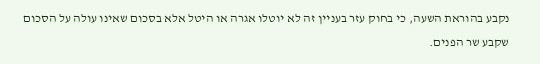נקבע בהוראת השעה, כי בחוק עזר בעניין זה לא יוטלו אגרה או היטל אלא בסכום שאינו עולה על הסכום שקבע שר הפנים.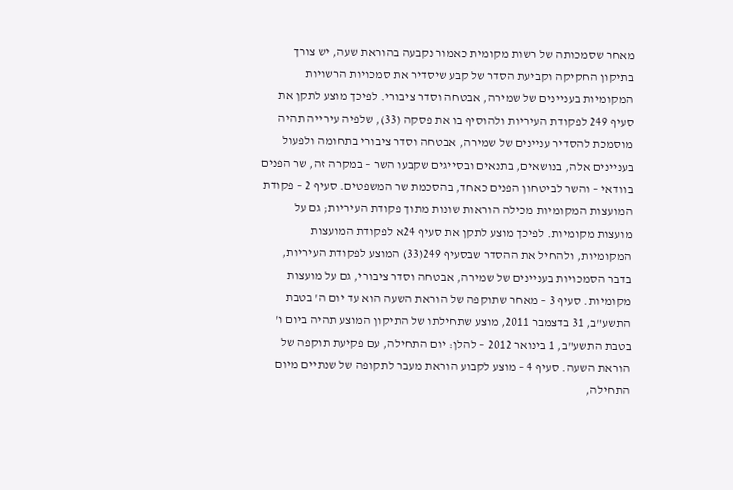מאחר שסמכותה של רשות מקומית כאמור נקבעה בהוראת שעה, יש צורך בתיקון החקיקה וקביעת הסדר של קבע שיסדיר את סמכויות הרשויות המקומיות בעניינים של שמירה, אבטחה וסדר ציבורי. לפיכך מוצע לתקן את סעיף 249 לפקודת העיריות ולהוסיף בו את פסקה (33), שלפיה עירייה תהיה מוסמכת להסדיר עניינים של שמירה, אבטחה וסדר ציבורי בתחומה ולפעול בעניינים אלה, בנושאים, בתנאים ובסייגים שקבעו השר – במקרה זה, שר הפנים בוודאי – והשר לביטחון הפנים כאחד, בהסכמת שר המשפטים. סעיף 2 – פקודת המועצות המקומיות מכילה הוראות שונות מתוך פקודת העיריות; גם על מועצות מקומיות. לפיכך מוצע לתקן את סעיף 24א לפקודת המועצות המקומיות, ולהחיל את ההסדר שבסעיף 249(33) המוצע לפקודת העיריות, בדבר הסמכויות בעניינים של שמירה, אבטחה וסדר ציבורי, גם על מועצות מקומיות. סעיף 3 – מאחר שתוקפה של הוראת השעה הוא עד יום ה' בטבת התשע"ב, 31 בדצמבר 2011, מוצע שתחילתו של התיקון המוצע תהיה ביום ו' בטבת התשע"ב, 1 בינואר 2012 – להלן: יום התחילה, עם פקיעת תוקפה של הוראת השעה. סעיף 4 – מוצע לקבוע הוראת מעבר לתקופה של שנתיים מיום התחילה,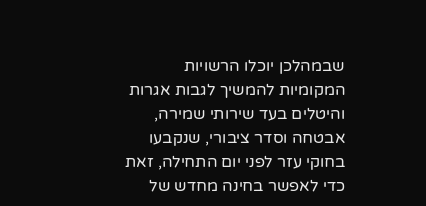שבמהלכן יוכלו הרשויות המקומיות להמשיך לגבות אגרות והיטלים בעד שירותי שמירה, אבטחה וסדר ציבורי, שנקבעו בחוקי עזר לפני יום התחילה, זאת כדי לאפשר בחינה מחדש של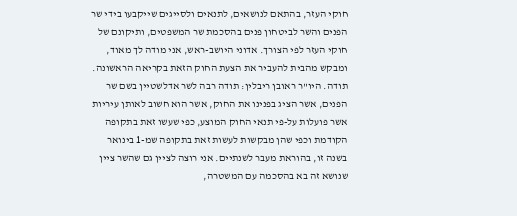חוקי העזר, בהתאם לנושאים, לתנאים ולסייגים שייקבעו בידי שר הפנים והשר לביטחון פנים בהסכמת שר המשפטים, ותיקונם של חוקי העזר לפי הצורך. אדוני היושב-ראש, אני מודה לך מאוד, ומבקש מהבית להעביר את הצעת החוק הזאת בקריאה הראשונה. תודה. היו"ר ראובן ריבלין: תודה רבה לשר אדלשטיין בשם שר הפנים, אשר הציג בפנינו את החוק, אשר הוא חשוב לאותן עיריות אשר פועלות על-פי תנאי החוק המוצע, כפי שעשו זאת בתקופה הקודמת וכפי שהן מבקשות לעשות זאת בתקופה שמ-1 בינואר בשנה זו, בהוראת מעבר לשנתיים. אני רוצה לציין גם שהשר ציין שנושא זה בא בהסכמה עם המשטרה,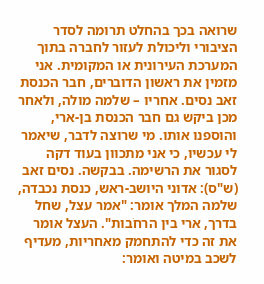שרואה בכך בהחלט תרומה לסדר הציבורי וליכולת לעזור לחברה בתוך המערכת העירונית או המקומית. אני מזמין את ראשון הדוברים, חבר הכנסת זאב נסים. אחריו – שלמה מולה, ולאחר מכן ביקש גם חבר הכנסת בן-ארי, והוספנו אותו. מי שרוצה לדבר, שיאמר לי עכשיו, כי אני מתכוון בעוד דקה לסגור את הרשימה. בבקשה. נסים זאב (ש"ס): אדוני היושב-ראש, כנסת נכבדה, שלמה המלך אומר: "אמר עצל, שחל בדרך, ארי בין הרחֹבות". העצל אומר את זה כדי להתחמק מאחריות, מעדיף לשכב במיטה ואומר: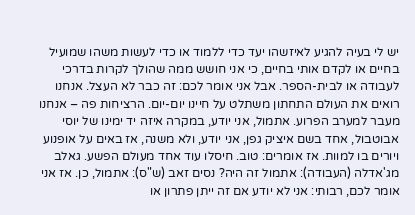יש לי בעיה להגיע לאיזשהו יעד כדי ללמוד או כדי לעשות משהו שמועיל בחיים או לקדם אותי בחיים, כי אני חושש ממה שהולך לקרות בדרכי לעבודה או לבית-הספר. אבל אני אומר לכם: זה כבר לא העצל. אנחנו רואים את העולם התחתון משתלט על חיינו יום-יום. הרציחות פה – אנחנו מעבר למערב הפרוע. אתמול, אני יודע, במקרה איזה יד ימינו של יוסי אבוטבול, אחד בשם איציק גפן, אני יודע, ולא משנה, אז באים על אופנוע ויורים בו למוות. אז אומרים: טוב. חיסלו עוד אחד מעולם הפשע. גאלב מג'אדלה (העבודה): אתמול זה היה? נסים זאב (ש"ס): אתמול, כן. אז אני אומר לכם, רבותי: אני לא יודע אם זה ייתן פתרון או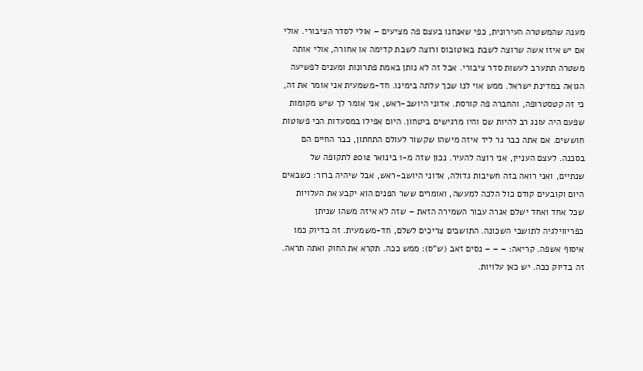מענה שהמשטרה העירונית, כפי שאנחנו בעצם פה מציעים – אולי לסדר הציבורי. אולי אם יש איזו אשה שרוצה לשבת באוטובוס ורוצה לשבת קדימה או אחורה, אולי אותה משטרה תתערב לעשות סדר ציבורי. אבל זה לא נותן באמת פתרונות ומענים לפשיעה הגואה במדינת ישראל. ממש אוי לנו שכך עלתה בימינו. חד-משמעית אני אומר את זה, כי זה קטסטרופה, והחברה פה קורסת. אדוני היושב-ראש, אני אומר לך שיש מקומות שפעם היה עונג רב להיות שם והיו מרגישים ביטחון. היום אפילו במסעדות הכי פשוטות חוששים. אם אתה כבר גר ליד איזה מישהו שקשור לעולם התחתון, כבר החיים הם בסכנה. לעצם העניין, אני רוצה להעיר. נכון שזה מ-1 בינואר 2012 לתקופה של שנתיים, ואני רואה בזה חשיבות גדולה, אדוני היושב-ראש, אבל שיהיה ברור: כשבאים היום וקובעים קודם כול הלכה למעשה, ואומרים ששר הפנים הוא יקבע את העלויות שכל אחד ואחד ישלם אגרה עבור השמירה הזאת – שזה לא איזה משהו שניתן כפריווילגיה לתושבי השכונה. התושבים צריכים לשלם, חד-משמעית. זה בדיוק כמו איסוף אשפה. קריאה: – – – נסים זאב (ש"ס): ממש ככה. תקרא את החוק ואתה תראה. זה בדיוק ככה. יש כאן עלויות.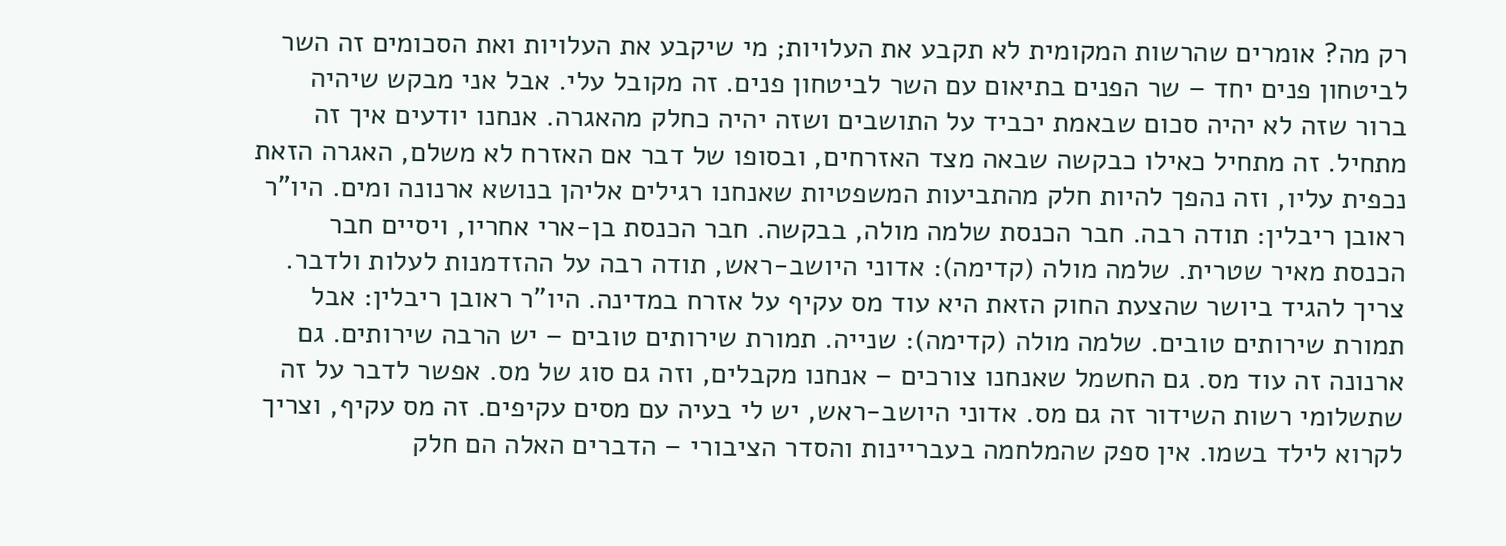רק מה? אומרים שהרשות המקומית לא תקבע את העלויות; מי שיקבע את העלויות ואת הסכומים זה השר לביטחון פנים יחד – שר הפנים בתיאום עם השר לביטחון פנים. זה מקובל עלי. אבל אני מבקש שיהיה ברור שזה לא יהיה סכום שבאמת יכביד על התושבים ושזה יהיה כחלק מהאגרה. אנחנו יודעים איך זה מתחיל. זה מתחיל כאילו כבקשה שבאה מצד האזרחים, ובסופו של דבר אם האזרח לא משלם, האגרה הזאת נכפית עליו, וזה נהפך להיות חלק מהתביעות המשפטיות שאנחנו רגילים אליהן בנושא ארנונה ומים. היו"ר ראובן ריבלין: תודה רבה. חבר הכנסת שלמה מולה, בבקשה. חבר הכנסת בן-ארי אחריו, ויסיים חבר הכנסת מאיר שטרית. שלמה מולה (קדימה): אדוני היושב-ראש, תודה רבה על ההזדמנות לעלות ולדבר. צריך להגיד ביושר שהצעת החוק הזאת היא עוד מס עקיף על אזרח במדינה. היו"ר ראובן ריבלין: אבל תמורת שירותים טובים. שלמה מולה (קדימה): שנייה. תמורת שירותים טובים – יש הרבה שירותים. גם ארנונה זה עוד מס. גם החשמל שאנחנו צורכים – אנחנו מקבלים, וזה גם סוג של מס. אפשר לדבר על זה שתשלומי רשות השידור זה גם מס. אדוני היושב-ראש, יש לי בעיה עם מסים עקיפים. זה מס עקיף, וצריך לקרוא לילד בשמו. אין ספק שהמלחמה בעבריינות והסדר הציבורי – הדברים האלה הם חלק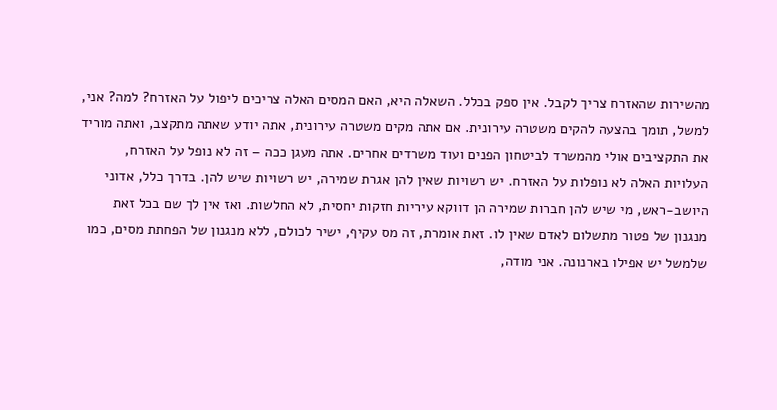מהשירות שהאזרח צריך לקבל. אין ספק בכלל. השאלה היא, האם המסים האלה צריכים ליפול על האזרח? למה? אני, למשל, תומך בהצעה להקים משטרה עירונית. אם אתה מקים משטרה עירונית, אתה יודע שאתה מתקצב, ואתה מוריד את התקציבים אולי מהמשרד לביטחון הפנים ועוד משרדים אחרים. אתה מעגן ככה – זה לא נופל על האזרח, העלויות האלה לא נופלות על האזרח. יש רשויות שאין להן אגרת שמירה, יש רשויות שיש להן. בדרך כלל, אדוני היושב-ראש, מי שיש להן חברות שמירה הן דווקא עיריות חזקות יחסית, לא החלשות. ואז אין לך שם בכל זאת מנגנון של פטור מתשלום לאדם שאין לו. זאת אומרת, זה מס עקיף, ישיר לכולם, ללא מנגנון של הפחתת מסים, כמו שלמשל יש אפילו בארנונה. אני מודה,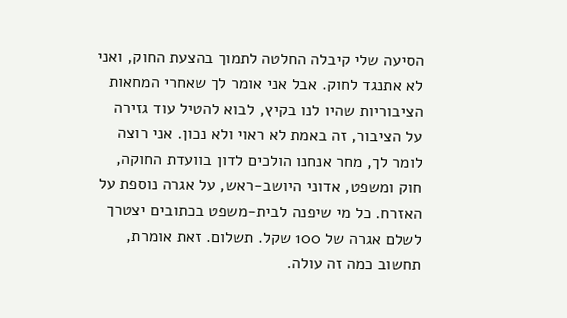הסיעה שלי קיבלה החלטה לתמוך בהצעת החוק, ואני לא אתנגד לחוק. אבל אני אומר לך שאחרי המחאות הציבוריות שהיו לנו בקיץ, לבוא להטיל עוד גזירה על הציבור, זה באמת לא ראוי ולא נכון. אני רוצה לומר לך, מחר אנחנו הולכים לדון בוועדת החוקה, חוק ומשפט, אדוני היושב-ראש, על אגרה נוספת על האזרח. כל מי שיפנה לבית-משפט בכתובים יצטרך לשלם אגרה של 100 שקל. תשלום. זאת אומרת, תחשוב כמה זה עולה.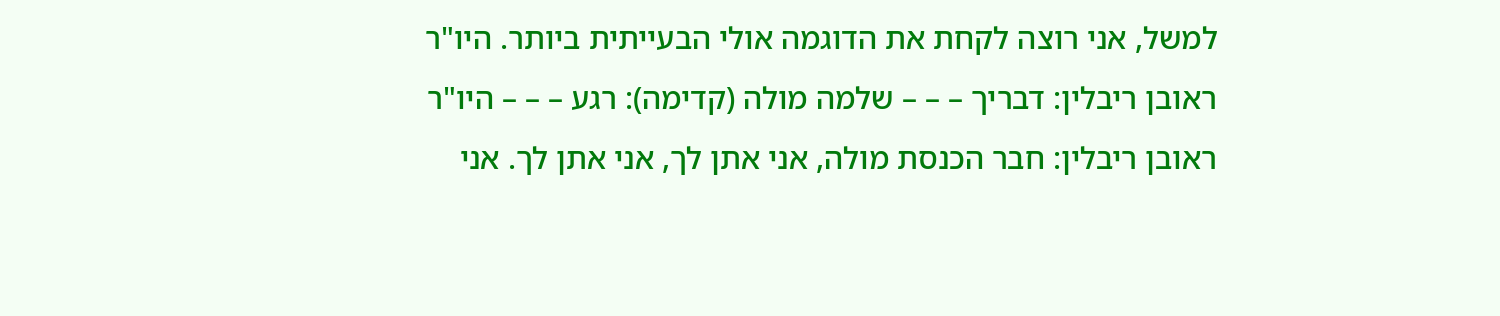למשל, אני רוצה לקחת את הדוגמה אולי הבעייתית ביותר. היו"ר ראובן ריבלין: דבריך – – – שלמה מולה (קדימה): רגע – – – היו"ר ראובן ריבלין: חבר הכנסת מולה, אני אתן לך, אני אתן לך. אני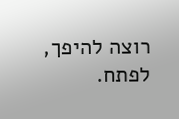רוצה להיפך, לפתח.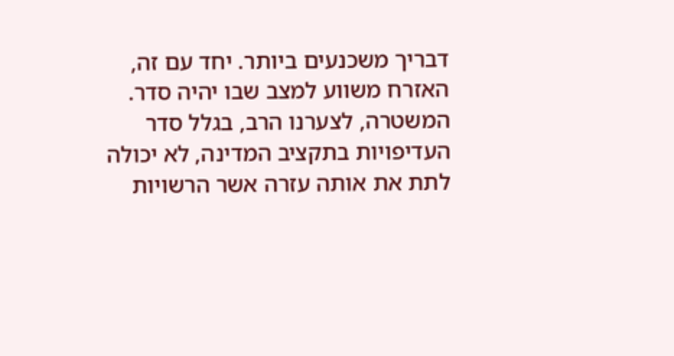דבריך משכנעים ביותר. יחד עם זה, האזרח משווע למצב שבו יהיה סדר. המשטרה, לצערנו הרב, בגלל סדר העדיפויות בתקציב המדינה, לא יכולה לתת את אותה עזרה אשר הרשויות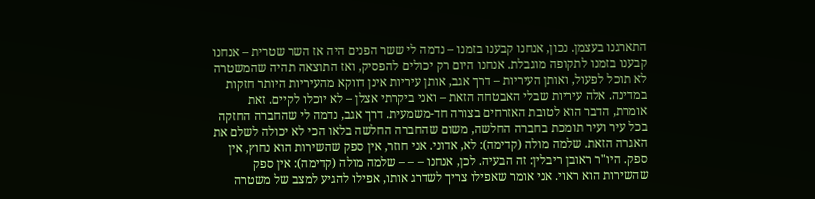התארגנו בעצמן. נכון, אנחנו קבענו בזמנו – נדמה לי ששר הפנים היה אז השר שטרית – אנחנו קבענו בזמנו לתקופה מוגבלת. אנחנו היום רק יכולים להפסיק, ואז התוצאה תהיה שהמשטרה לא תוכל לפעול, ואותן העיריות – דרך אגב, אותן עיריות אינן דווקא מהעיריות היותר חזקות במדינה. אלה עיריות שבלי האבטחה הזאת – ואני ביקרתי אצלן – לא יוכלו לקיים. זאת אומרת, הדבר הוא לטובת האזרחים בצורה חד-משמעית. דרך אגב, נדמה לי שהחברה החזקה בכל עיר ועיר תומכת בחברה החלשה, משום שהחברה החלשה בלאו הכי לא יכולה לשלם את האגרה הזאת. שלמה מולה (קדימה): לא, אדוני. אני חוזר, אין ספק שהשירות הוא נחוץ, אין ספק. היו"ר ראובן ריבלין: זה הבעיה. לכן, אנחנו – – – שלמה מולה (קדימה): אין ספק שהשירות הוא ראוי. אני אומר שאפילו צריך לשדרג אותו, אפילו להגיע למצב של משטרה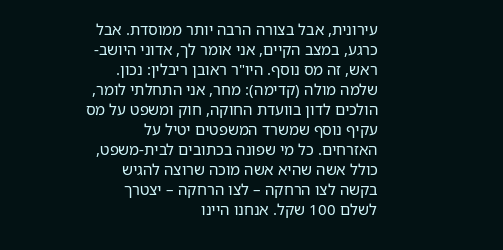עירונית, אבל בצורה הרבה יותר ממוסדת. אבל כרגע, במצב הקיים, אני אומר לך, אדוני היושב-ראש, זה מס נוסף. היו"ר ראובן ריבלין: נכון. שלמה מולה (קדימה): מחר, אני התחלתי לומר, הולכים לדון בוועדת החוקה, חוק ומשפט על מס עקיף נוסף שמשרד המשפטים יטיל על האזרחים. כל מי שפונה בכתובים לבית-משפט, כולל אשה שהיא אשה מוכה שרוצה להגיש בקשה לצו הרחקה – לצו הרחקה – יצטרך לשלם 100 שקל. אנחנו היינו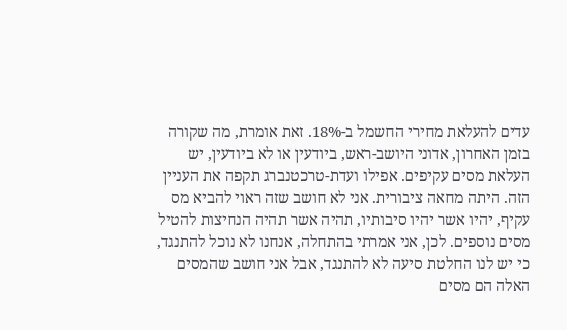עדים להעלאת מחירי החשמל ב-18%. זאת אומרת, מה שקורה בזמן האחרון, אדוני היושב-ראש, ביודעין או לא ביודעין, יש העלאת מסים עקיפים. אפילו ועדת-טרכטנברג תקפה את העניין הזה. היתה מחאה ציבורית. אני לא חושב שזה ראוי להביא מס עקיף, יהיו אשר יהיו סיבותיו, תהיה אשר תהיה הנחיצות להטיל מסים נוספים. לכן, אני אמרתי בהתחלה, אנחנו לא נוכל להתנגד, כי יש לנו החלטת סיעה לא להתנגד, אבל אני חושב שהמסים האלה הם מסים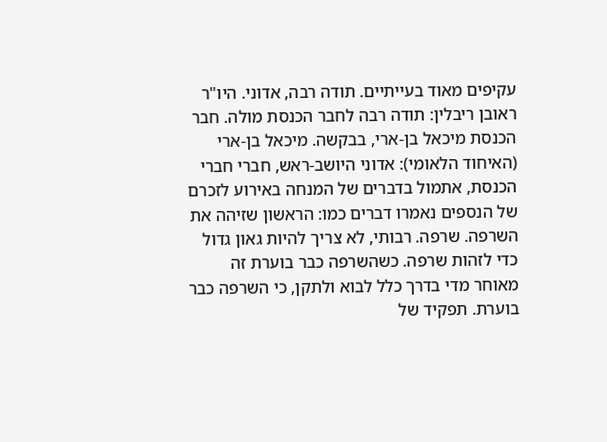עקיפים מאוד בעייתיים. תודה רבה, אדוני. היו"ר ראובן ריבלין: תודה רבה לחבר הכנסת מולה. חבר הכנסת מיכאל בן-ארי, בבקשה. מיכאל בן-ארי (האיחוד הלאומי): אדוני היושב-ראש, חברי חברי הכנסת, אתמול בדברים של המנחה באירוע לזכרם של הנספים נאמרו דברים כמו: הראשון שזיהה את השרפה. שרפה. רבותי, לא צריך להיות גאון גדול כדי לזהות שרפה. כשהשרפה כבר בוערת זה מאוחר מדי בדרך כלל לבוא ולתקן, כי השרפה כבר בוערת. תפקיד של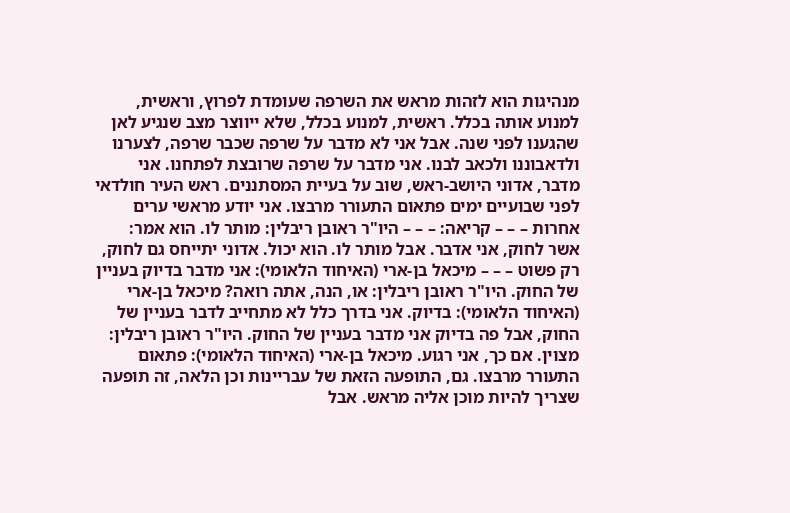מנהיגות הוא לזהות מראש את השרפה שעומדת לפרוץ, וראשית, למנוע אותה בכלל. ראשית, למנוע בכלל, שלא ייווצר מצב שנגיע לאן שהגענו לפני שנה. אבל אני לא מדבר על שרפה שכבר שרפה, לצערנו ולדאבוננו ולכאב לבנו. אני מדבר על שרפה שרובצת לפתחנו. אני מדבר, אדוני היושב-ראש, שוב על בעיית המסתננים. ראש העיר חולדאי לפני שבועיים ימים פתאום התעורר מרבצו. אני יודע מראשי ערים אחרות – – – קריאה: – – – היו"ר ראובן ריבלין: מותר לו. הוא אמר: אשר לחוק, אני אדבר. אבל מותר לו. הוא יכול. אדוני יתייחס גם לחוק, רק פשוט – – – מיכאל בן-ארי (האיחוד הלאומי): אני מדבר בדיוק בעניין של החוק. היו"ר ראובן ריבלין: או, הנה, אתה רואה? מיכאל בן-ארי (האיחוד הלאומי): בדיוק. אני בדרך כלל לא מתחייב לדבר בעניין של החוק, אבל פה בדיוק אני מדבר בעניין של החוק. היו"ר ראובן ריבלין: מצוין. אם כך, אני רגוע. מיכאל בן-ארי (האיחוד הלאומי): פתאום התעורר מרבצו. גם, התופעה הזאת של עבריינות וכן הלאה, זה תופעה שצריך להיות מוכן אליה מראש. אבל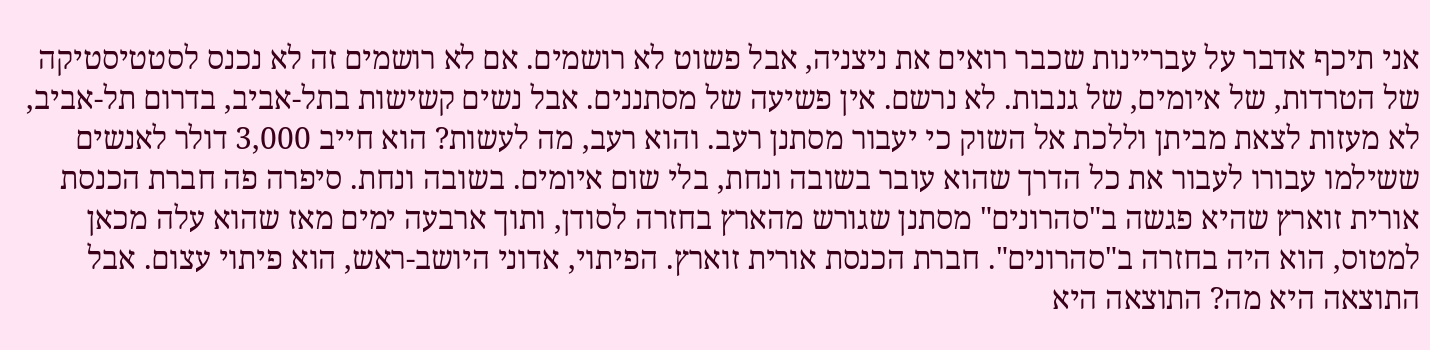אני תיכף אדבר על עבריינות שכבר רואים את ניצניה, אבל פשוט לא רושמים. אם לא רושמים זה לא נכנס לסטטיסטיקה של הטרדות, של איומים, של גנבות. לא נרשם. אין פשיעה של מסתננים. אבל נשים קשישות בתל-אביב, בדרום תל-אביב, לא מעזות לצאת מביתן וללכת אל השוק כי יעבור מסתנן רעב. והוא רעב, מה לעשות? הוא חייב 3,000 דולר לאנשים ששילמו עבורו לעבור את כל הדרך שהוא עובר בשובה ונחת, בלי שום איומים. בשובה ונחת. סיפרה פה חברת הכנסת אורית זוארץ שהיא פגשה ב"סהרונים" מסתנן שגורש מהארץ בחזרה לסודן, ותוך ארבעה ימים מאז שהוא עלה מכאן למטוס, הוא היה בחזרה ב"סהרונים". חברת הכנסת אורית זוארץ. הפיתוי, אדוני היושב-ראש, הוא פיתוי עצום. אבל התוצאה היא מה? התוצאה היא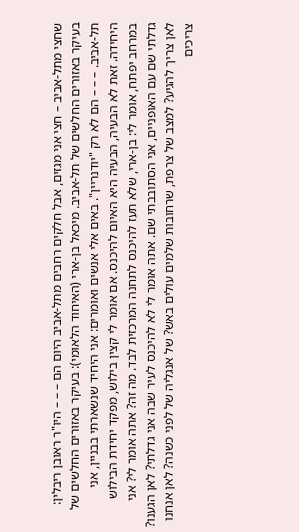שחצי מתל-אביב – חצי אני מגזים, אבל חלקים רחבים מתל-אביב היום הם – – – היו"ר ראובן ריבלין: בעיקר באזורים החלשים של תל-אביב. מיכאל בן-ארי (האיחוד הלאומי): בעיקר באזורים החלשים של תל-אביב. – – – הם לא רק "יודנריין". באים אלי אנשים ואומרים: אני היחיד שנשארתי בבניין, אני היחידה. זאת לא הבעיה, הבעיה היא האיום להיכנס. אם אומר לי קצין בילוש, מפקד יחידת הבילוש במרחב יפתח, אומר לי: בן-ארי, שלא תעז להיכנס לתחנה המרכזית לבד. מה זה? אתה אומר לי? אני גדלתי שם עם האופניים, אני הסתובבתי שם. אתה אומר לי לא להיכנס לעיר שבה אני גדלתי? לאן הגענו? לאן צריך להגיע? למצב של צרפת, שרחובות שלמים עולים באש? של אנגליה של לפני כשנה? לאן אנחנו צריכים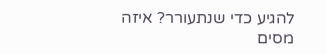להגיע כדי שנתעורר? איזה מסים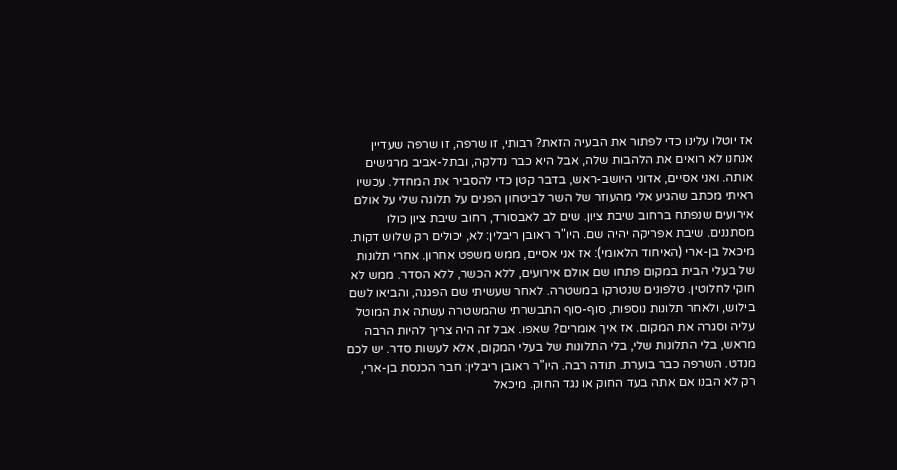אז יוטלו עלינו כדי לפתור את הבעיה הזאת? רבותי, זו שרפה, זו שרפה שעדיין אנחנו לא רואים את הלהבות שלה, אבל היא כבר נדלקה, ובתל-אביב מרגישים אותה. ואני אסיים, אדוני היושב-ראש, בדבר קטן כדי להסביר את המחדל. עכשיו ראיתי מכתב שהגיע אלי מהעוזר של השר לביטחון הפנים על תלונה שלי על אולם אירועים שנפתח ברחוב שיבת ציון. שים לב לאבסורד, רחוב שיבת ציון כולו מסתננים. שיבת אפריקה יהיה שם. היו"ר ראובן ריבלין: לא, יכולים רק שלוש דקות. מיכאל בן-ארי (האיחוד הלאומי): אז אני אסיים, ממש משפט אחרון. אחרי תלונות של בעלי הבית במקום פתחו שם אולם אירועים, ללא הכשר, ללא הסדר. ממש לא חוקי לחלוטין. טלפונים שנטרקו במשטרה. לאחר שעשיתי שם הפגנה, והביאו לשם בילוש, ולאחר תלונות נוספות, סוף-סוף התבשרתי שהמשטרה עשתה את המוטל עליה וסגרה את המקום. אז איך אומרים? שאפו. אבל זה היה צריך להיות הרבה מראש, בלי התלונות שלי, בלי התלונות של בעלי המקום, אלא לעשות סדר. יש לכם מנדט. השרפה כבר בוערת. תודה רבה. היו"ר ראובן ריבלין: חבר הכנסת בן-ארי, רק לא הבנו אם אתה בעד החוק או נגד החוק. מיכאל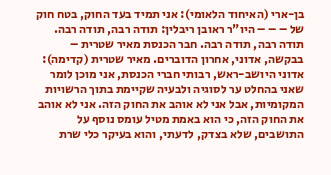בן-ארי (האיחוד הלאומי): אני תמיד בעד החוק, בטח חוק של – – – היו"ר ראובן ריבלין: תודה רבה, תודה רבה. תודה רבה, תודה רבה. חבר הכנסת מאיר שטרית – בבקשה, אדוני, אחרון הדוברים. מאיר שטרית (קדימה): אדוני היושב-ראש, רבותי חברי הכנסת, אני מוכן לומר שאני בהחלט ער לסוגיה ולבעיה שקיימת בתוך הרשויות המקומיות, אבל אני לא אוהב את החוק הזה. אני לא אוהב את החוק הזה, כי הוא באמת מטיל עומס נוסף על התושבים, שלא בצדק, לדעתי, והוא בעיקר כלי שרת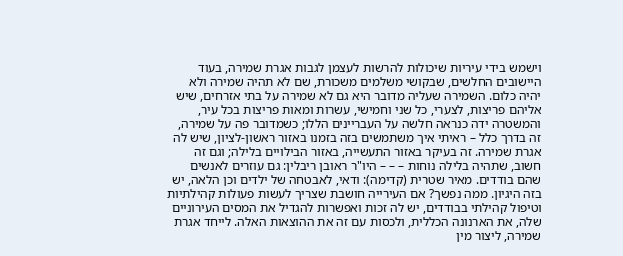וישמש בידי עיריות שיכולות להרשות לעצמן לגבות אגרת שמירה, בעוד היישובים החלשים, שבקושי משלמים משכורת, שם לא תהיה שמירה ולא יהיה כלום. השמירה שעליה מדובר היא גם לא שמירה על בתי אזרחים, שיש אליהם פריצות, לצערי, כל שני וחמישי, עשרות ומאות פריצות בכל עיר, והמשטרה ידה כנראה חלשה על העבריינים הללו; כשמדובר פה על שמירה, זה בדרך כלל – ראיתי איך משתמשים בזה בזמנו באזור ראשון-לציון, שיש לה אגרת שמירה. זה בעיקר באזור התעשייה, באזור הבילויים בלילה; וגם זה חשוב, שתהיה בלילה נוחות – – – היו"ר ראובן ריבלין: גם עוזרים לאנשים שהם בודדים. מאיר שטרית (קדימה): ודאי, לאבטחה של ילדים וכן הלאה, יש בזה היגיון. ממה נפשך? אם העירייה חושבת שצריך לעשות פעולות קהילתיות וטיפול קהילתי בבודדים, יש לה זכות ואפשרות להגדיל את המסים העירוניים שלה, את הארנונה הכללית, ולכסות עם זה את ההוצאות האלה. לייחד אגרת שמירה, ליצור מין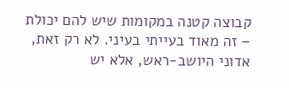קבוצה קטנה במקומות שיש להם יכולת – זה מאוד בעייתי בעיני. לא רק זאת, אדוני היושב-ראש, אלא יש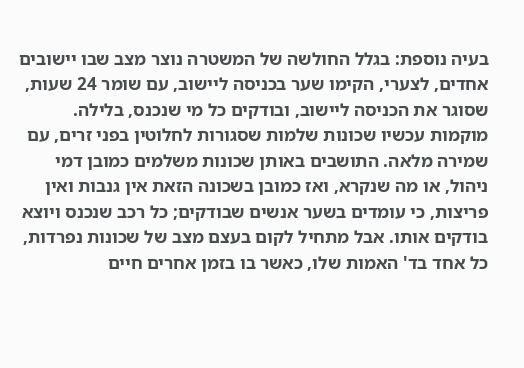בעיה נוספת: בגלל החולשה של המשטרה נוצר מצב שבו יישובים אחדים, לצערי, הקימו שער בכניסה ליישוב, עם שומר 24 שעות, שסוגר את הכניסה ליישוב, ובודקים כל מי שנכנס, בלילה. מוקמות עכשיו שכונות שלמות שסגורות לחלוטין בפני זרים, עם שמירה מלאה. התושבים באותן שכונות משלמים כמובן דמי ניהול, או מה שנקרא, ואז כמובן בשכונה הזאת אין גנבות ואין פריצות, כי עומדים בשער אנשים שבודקים; כל רכב שנכנס ויוצא בודקים אותו. אבל מתחיל לקום בעצם מצב של שכונות נפרדות, כל אחד בד' האמות שלו, כאשר בו בזמן אחרים חיים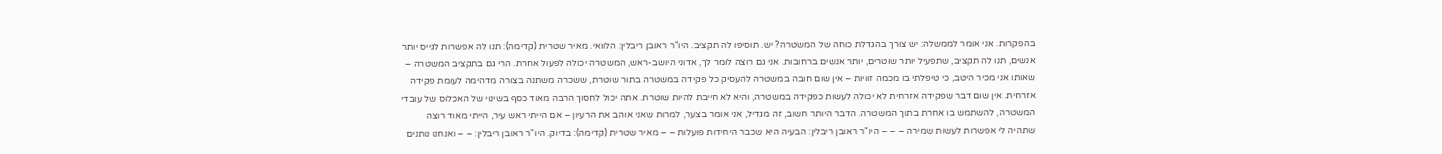בהפקרות. אני אומר לממשלה: יש צורך בהגדלת כוחה של המשטרה? יש. תוסיפו לה תקציב. היו"ר ראובן ריבלין: הלוואי. מאיר שטרית (קדימה): תנו לה אפשרות לגייס יותר אנשים, תנו לה תקציב, שתפעיל יותר שוטרים, יותר אנשים ברחובות. אני גם רוצה לומר לך, אדוני היושב-ראש, המשטרה יכולה לפעול אחרת. הרי גם בתקציב המשטרה – שאותו אני מכיר היטב, כי טיפלתי בו מכמה זוויות – אין שום חובה במשטרה להעסיק כל פקידה במשטרה בתור שוטרת, ששכרה משתנה בצורה מדהימה לעומת פקידה אזרחית. אין שום דבר שפקידה אזרחית לא יכולה לעשות כפקידה במשטרה, והיא לא חייבת להיות שוטרת. אתה יכול לחסוך הרבה מאוד כסף בשינוי של האכלוס של עובדי המשטרה, להשתמש בו אחרת בתוך המשטרה. הדבר היותר חשוב, זה מגדיל, אני אומר בצער, למרות שאני אוהב את הרעיון – אם הייתי ראש עיר, הייתי מאוד רוצה שתהיה לי אפשרות לעשות שמירה – – – היו"ר ראובן ריבלין: הבעיה היא שכבר היחידות פועלות – – מאיר שטרית (קדימה): בדיוק. היו"ר ראובן ריבלין: – – ואנחנו נותנים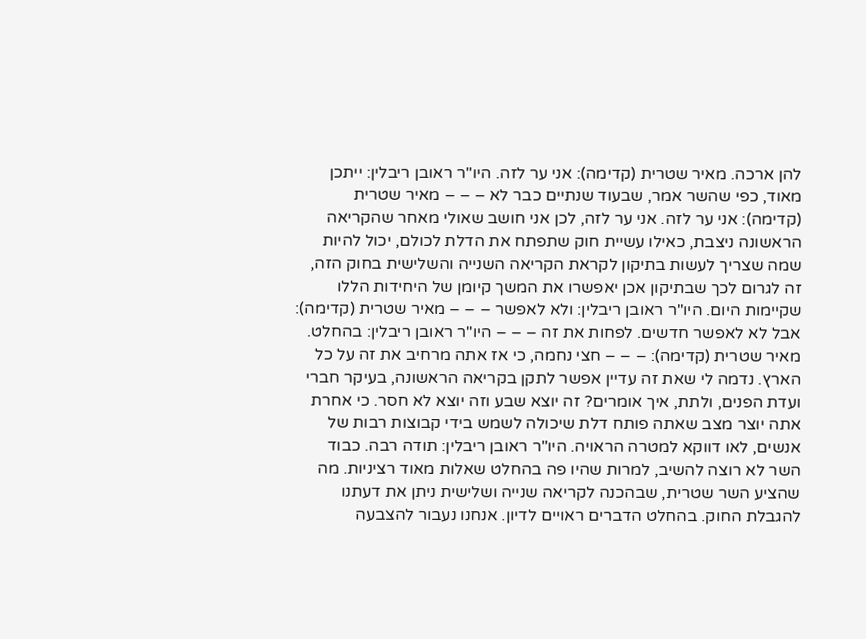להן ארכה. מאיר שטרית (קדימה): אני ער לזה. היו"ר ראובן ריבלין: ייתכן מאוד, כפי שהשר אמר, שבעוד שנתיים כבר לא – – – מאיר שטרית (קדימה): אני ער לזה. אני ער לזה, לכן אני חושב שאולי מאחר שהקריאה הראשונה ניצבת, כאילו עשיית חוק שתפתח את הדלת לכולם, יכול להיות שמה שצריך לעשות בתיקון לקראת הקריאה השנייה והשלישית בחוק הזה, זה לגרום לכך שבתיקון אכן יאפשרו את המשך קיומן של היחידות הללו שקיימות היום. היו"ר ראובן ריבלין: ולא לאפשר – – – מאיר שטרית (קדימה): אבל לא לאפשר חדשים. לפחות את זה – – – היו"ר ראובן ריבלין: בהחלט. מאיר שטרית (קדימה): – – – חצי נחמה, כי אז אתה מרחיב את זה על כל הארץ. נדמה לי שאת זה עדיין אפשר לתקן בקריאה הראשונה, בעיקר חברי ועדת הפנים, ולתת, איך אומרים? זה יוצא שבע וזה יוצא לא חסר. כי אחרת אתה יוצר מצב שאתה פותח דלת שיכולה לשמש בידי קבוצות רבות של אנשים, לאו דווקא למטרה הראויה. היו"ר ראובן ריבלין: תודה רבה. כבוד השר לא רוצה להשיב, למרות שהיו פה בהחלט שאלות מאוד רציניות. מה שהציע השר שטרית, שבהכנה לקריאה שנייה ושלישית ניתן את דעתנו להגבלת החוק. בהחלט הדברים ראויים לדיון. אנחנו נעבור להצבעה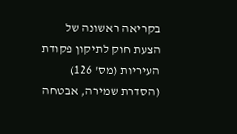בקריאה ראשונה של הצעת חוק לתיקון פקודת העיריות (מס' 126) (הסדרת שמירה, אבטחה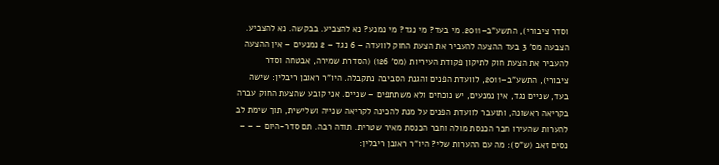וסדר ציבורי), התשע"ב–2011. מי בעד? מי נגד? מי נמנע? נא להצביע. בבקשה. נא להצביע. הצבעה מס' 3 בעד ההצעה להעביר את הצעת החוק לוועדה – 6 נגד – 2 נמנעים – אין ההצעה להעביר את הצעת חוק לתיקון פקודת העיריות (מס' 126) (הסדרת שמירה, אבטחה וסדר ציבורי), התשע"ב–2011, לוועדת הפנים והגנת הסביבה נתקבלה. היו"ר ראובן ריבלין: שישה בעד, שניים נגד, אין נמנעים, יש נוכחים ולא משתתפים – שניים. אני קובע שהצעת החוק עברה בקריאה ראשונה, ותועבר לוועדת הפנים על מנת להכינה לקריאה שנייה ושלישית, תוך שימת לב להערות שהעירו חבר הכנסת מולה וחבר הכנסת מאיר שטרית. תודה רבה. תם סדר-היום – – – נסים זאב (ש"ס): מה עם ההערות שלי? היו"ר ראובן ריבלין: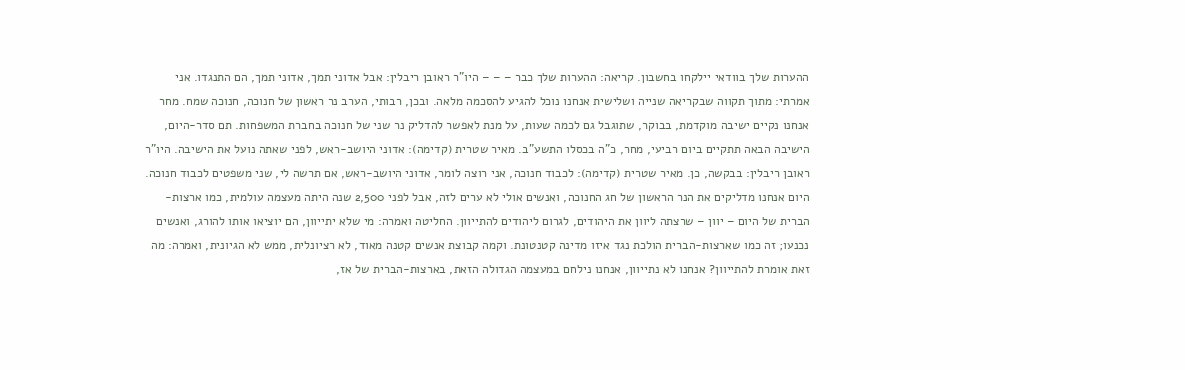ההערות שלך בוודאי יילקחו בחשבון. קריאה: ההערות שלך כבר – – – היו"ר ראובן ריבלין: אבל אדוני תמך, אדוני תמך, הם התנגדו. אני אמרתי: מתוך תקווה שבקריאה שנייה ושלישית אנחנו נוכל להגיע להסכמה מלאה. ובכן, רבותי, הערב נר ראשון של חנוכה, חנוכה שמח. מחר אנחנו נקיים ישיבה מוקדמת, בבוקר, שתוגבל גם לכמה שעות, על מנת לאפשר להדליק נר שני של חנוכה בחברת המשפחות. תם סדר-היום, הישיבה הבאה תתקיים ביום רביעי, מחר, כ"ה בכסלו התשע"ב. מאיר שטרית (קדימה): אדוני היושב-ראש, לפני שאתה נועל את הישיבה. היו"ר ראובן ריבלין: בבקשה, כן. מאיר שטרית (קדימה): לכבוד חנוכה, אני רוצה לומר, אדוני היושב-ראש, אם תרשה לי, שני משפטים לכבוד חנוכה. היום אנחנו מדליקים את הנר הראשון של חג החנוכה, ואנשים אולי לא ערים לזה, אבל לפני 2,500 שנה היתה מעצמה עולמית, כמו ארצות-הברית של היום – יוון – שרצתה ליוון את היהודים, לגרום ליהודים להתייוון. החליטה ואמרה: מי שלא יתייוון, הם יוציאו אותו להורג, ואנשים נכנעו; זה כמו שארצות-הברית הולכת נגד איזו מדינה קטנטונת. וקמה קבוצת אנשים קטנה מאוד, לא רציונלית, ממש לא הגיונית, ואמרה: מה זאת אומרת להתייוון? אנחנו לא נתייוון, אנחנו נילחם במעצמה הגדולה הזאת, בארצות-הברית של אז,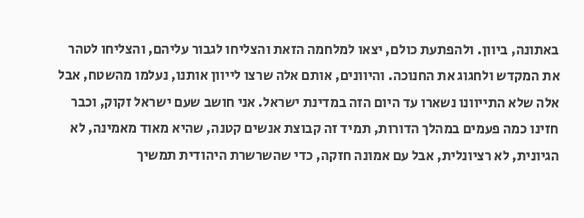באתונה, ביוון. ולהפתעת כולם, יצאו למלחמה הזאת והצליחו לגבור עליהם, והצליחו לטהר את המקדש ולחגוג את החנוכה. והיוונים, אותם אלה שרצו לייוון אותנו, נעלמו מהשטח, אבל אלה שלא התייוונו נשארו עד היום הזה במדינת ישראל. אני חושב שעם ישראל זקוק, וכבר חזינו כמה פעמים במהלך הדורות, תמיד זה קבוצת אנשים קטנה, שהיא מאוד מאמינה, לא הגיונית, לא רציונלית, אבל עם אמונה חזקה, כדי שהשרשרת היהודית תמשיך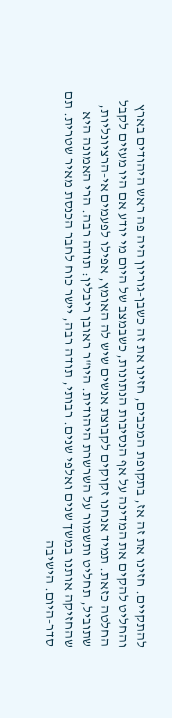להתקיים. חזינו את זה אז, בתקופת המכבים, חזינו את זה כשבן-גוריון היה פה ראש היהודים בארץ והחליט להקים את המדינה על אף הנסיבות הנתונות, כשבמצב של היום מי יודע אם היו מעזים לקבל החלטה כזאת. תמיד אנחנו זקוקים לקבוצת אנשים שיש לה האומץ, אפילו לפעמים אי-הרציונליות, שתוביל, תחליט ותשמור על השרשרת היהודית. היו"ר ראובן ריבלין: תודה רבה. הרי האמונה היא שהחזיקה אותנו במשך שנים ואלפי שנים. רבותי, תודה רבה, יישר כוח לחבר הכנסת מאיר שטרית. תם סדר-היום. הישיבה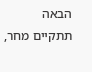הבאה תתקיים מחר,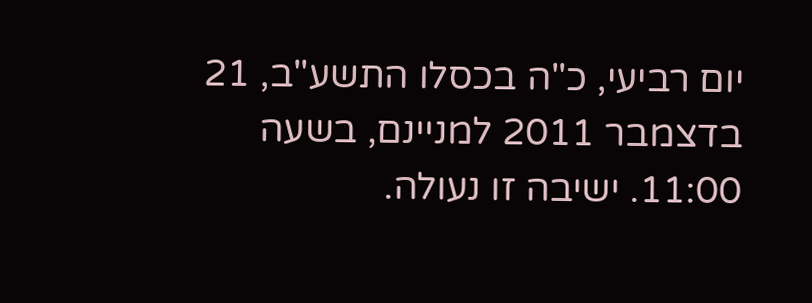יום רביעי, כ"ה בכסלו התשע"ב, 21 בדצמבר 2011 למניינם, בשעה 11:00. ישיבה זו נעולה.